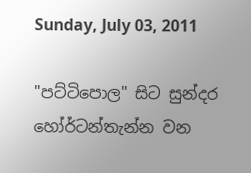Sunday, July 03, 2011

"පට්ටිපොල" සිට සුන්දර හෝර්ටන්තැන්න වන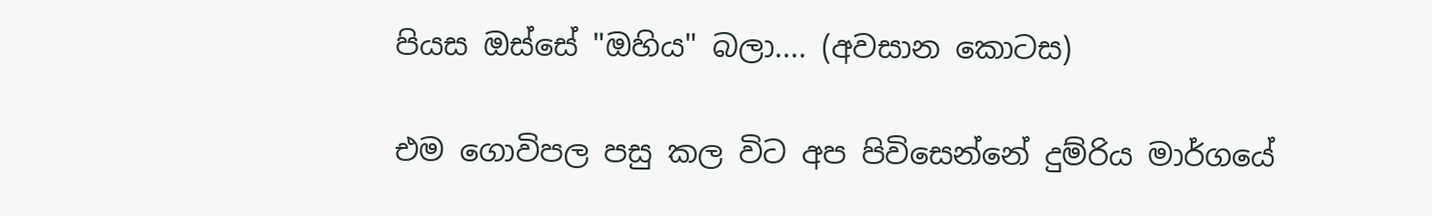පියස ඔස්සේ "ඔහිය" බලා.... (අවසාන කොටස)

එම ගොවිපල පසු කල විට අප පිවිසෙන්නේ දුම්රිය මාර්ගයේ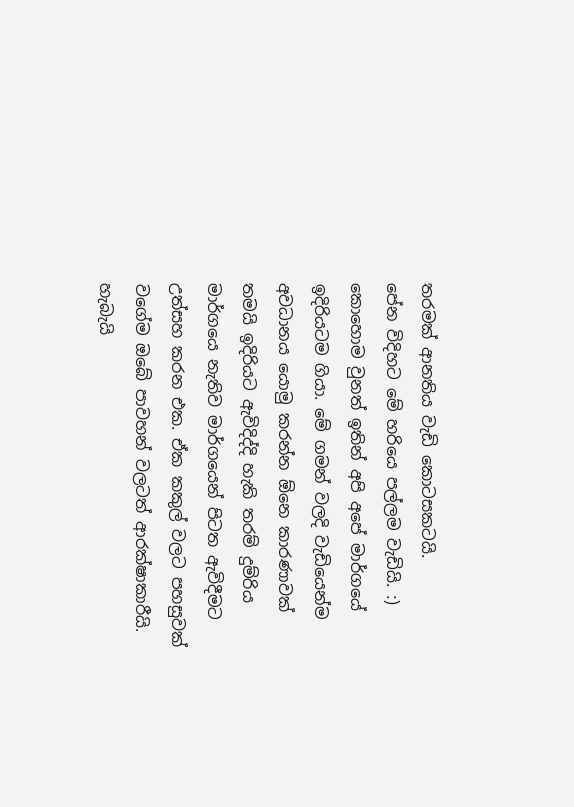තරමක් ආනතිය වැඩි කොටසකටයි.
පේන විදිහට මේ හරියෙ පල්ලම වැඩියි. :)
කොහොම වුනත් ඉතින් අපි අපේ මාර්ගයේ ඉදිරියටම ගියා. මේ ගමන් වලදි වැඩියෙන්ම අවධානය යොමු කරන්න ඕනෙ කාරණාවක් තමයි ඉදිරියට ඇවිදිද්දි හැකි තරම් දුම්රිය මාර්ගයෙ නැතිව මාර්ගයෙන් පිටත ඇවිදීමට උත්සහ කරන එක. ඒක කකුල් වලට පහසුවක් වගේම ඔබේ පාවහන් වලටත් ආරක්ෂාකාරීයි. හැබැයි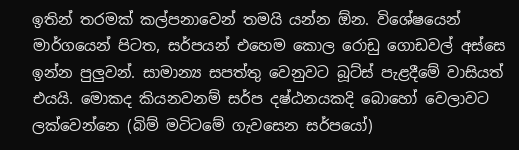ඉතින් තරමක් කල්පනාවෙන් තමයි යන්න ඕන. විශේෂයෙන් මාර්ගයෙන් පිටත, සර්පයන් එහෙම කොල රොඩු ගොඩවල් අස්සෙ ඉන්න පුලුවන්. සාමාන්‍ය සපත්තු වෙනුවට බූට්ස් පැළදීමේ වාසියත් එයයි. මොකද කියනවනම් සර්ප දෂ්ඨනයකදි බොහෝ වෙලාවට ලක්වෙන්නෙ (බිම් මටිටමේ ගැවසෙන සර්පයෝ)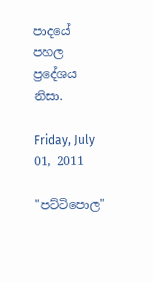පාදයේ පහල ප්‍රදේශය නිසා.

Friday, July 01, 2011

"පට්ටිපොල"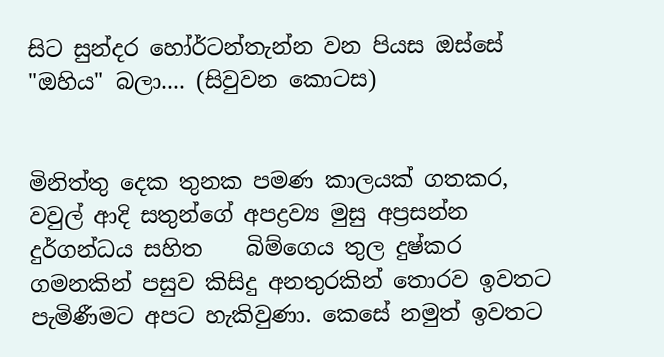සිට සුන්දර හෝර්ටන්තැන්න වන පියස ඔස්සේ "ඔහිය" බලා.... (සිවුවන කොටස)


මිනිත්තු දෙක තුනක පමණ කාලයක් ගතකර, වවුල් ආදි සතුන්ගේ අපද්‍රව්‍ය මුසු අප්‍රසන්න දුර්ගන්ධය සහිත    බිම්ගෙය තුල දුෂ්කර ගමනකින් පසුව කිසිදු අනතුරකින් තොරව ඉවතට පැමිණීමට අපට හැකිවුණා. කෙසේ නමුත් ඉවතට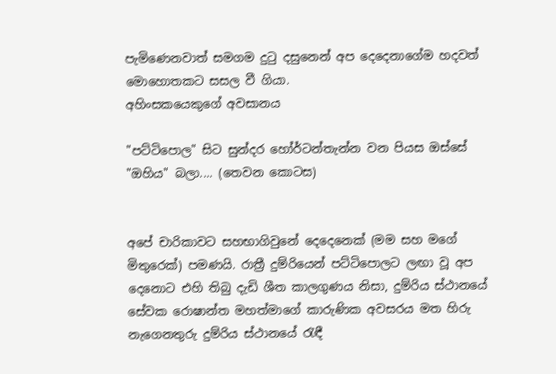පැමිණෙනවාත් සමගම දුටු දසුනෙන් අප දෙදෙනාගේම හදවත් මොහොතකට සසල වී ගියා.
අහිංසකයෙකුගේ අවසානය

"පට්ටිපොල" සිට සුන්දර හෝර්ටන්තැන්න වන පියස ඔස්සේ "ඔහිය" බලා.... (තෙවන කොටස)


අපේ චාරිකාවට සහභාගිවුනේ දෙදෙනෙක් (මම සහ මගේ මිතුරෙක්) පමණයි. රාත්‍රී දුම්රියෙන් පට්ටිපොලට ලඟා වූ අප දෙනොට එහි තිබු දැඩි ශීත කාලගුණය නිසා, දුම්රිය ස්ථානයේ සේවක රොෂාන්ත මහත්මාගේ කාරුණික අවසරය මත හිරු නැගෙනතුරු දුම්රිය ස්ථානයේ රැඳී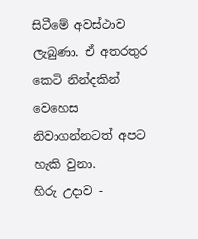සිටීමේ අවස්ථාව ලැබුණා. ඒ අතරතුර කෙටි නින්දකින් වෙහෙස නිවාගන්නටත් අපට හැකි වුනා.
හිරු උදාව -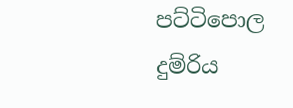පට්ටිපොල දුම්රිය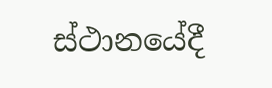ස්ථානයේදී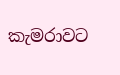කැමරාවට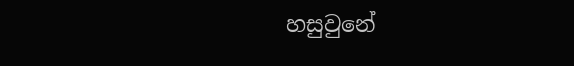හසුවුනේ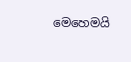මෙහෙමයි